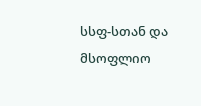სსფ-სთან და მსოფლიო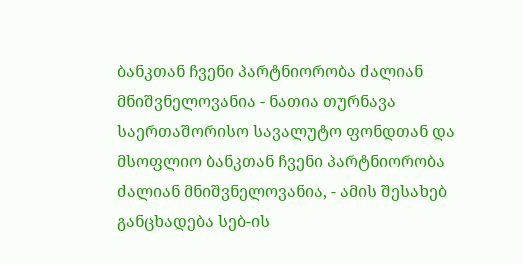ბანკთან ჩვენი პარტნიორობა ძალიან მნიშვნელოვანია - ნათია თურნავა
საერთაშორისო სავალუტო ფონდთან და მსოფლიო ბანკთან ჩვენი პარტნიორობა ძალიან მნიშვნელოვანია, - ამის შესახებ განცხადება სებ-ის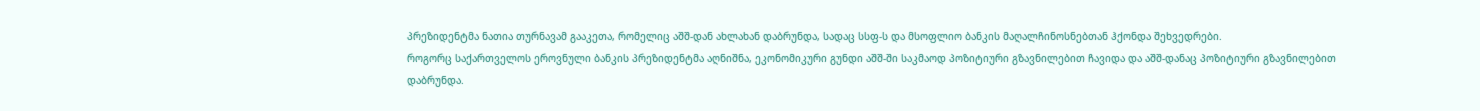პრეზიდენტმა ნათია თურნავამ გააკეთა, რომელიც აშშ-დან ახლახან დაბრუნდა, სადაც სსფ-ს და მსოფლიო ბანკის მაღალჩინოსნებთან ჰქონდა შეხვედრები.
როგორც საქართველოს ეროვნული ბანკის პრეზიდენტმა აღნიშნა, ეკონომიკური გუნდი აშშ-ში საკმაოდ პოზიტიური გზავნილებით ჩავიდა და აშშ-დანაც პოზიტიური გზავნილებით დაბრუნდა.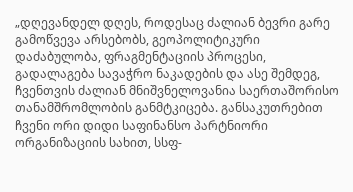„დღევანდელ დღეს, როდესაც ძალიან ბევრი გარე გამოწვევა არსებობს, გეოპოლიტიკური დაძაბულობა, ფრაგმენტაციის პროცესი, გადალაგება სავაჭრო ნაკადების და ასე შემდეგ, ჩვენთვის ძალიან მნიშვნელოვანია საერთაშორისო თანამშრომლობის განმტკიცება. განსაკუთრებით ჩვენი ორი დიდი საფინანსო პარტნიორი ორგანიზაციის სახით, სსფ-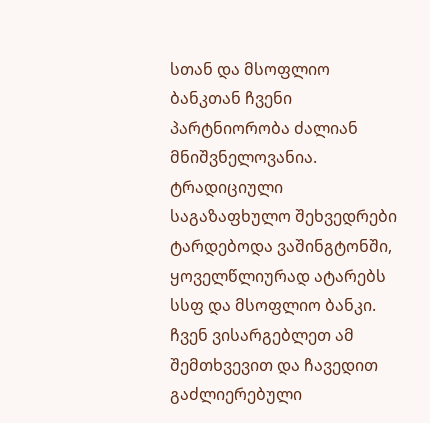სთან და მსოფლიო ბანკთან ჩვენი პარტნიორობა ძალიან მნიშვნელოვანია. ტრადიციული საგაზაფხულო შეხვედრები ტარდებოდა ვაშინგტონში, ყოველწლიურად ატარებს სსფ და მსოფლიო ბანკი. ჩვენ ვისარგებლეთ ამ შემთხვევით და ჩავედით გაძლიერებული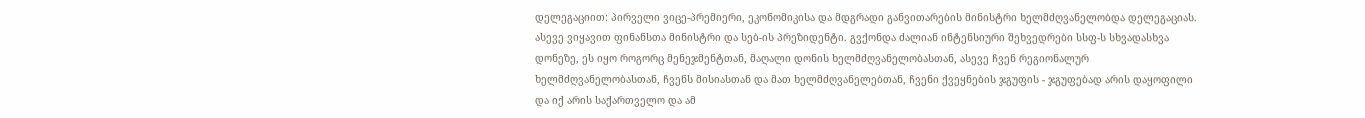დელეგაციით: პირველი ვიცე-პრემიერი, ეკონომიკისა და მდგრადი განვითარების მინისტრი ხელმძღვანელობდა დელეგაციას. ასევე ვიყავით ფინანსთა მინისტრი და სებ-ის პრეზიდენტი. გვქონდა ძალიან ინტენსიური შეხვედრები სსფ-ს სხვადასხვა დონეზე, ეს იყო როგორც მენეჯმენტთან, მაღალი დონის ხელმძღვანელობასთან, ასევე ჩვენ რეგიონალურ ხელმძღვანელობასთან, ჩვენს მისიასთან და მათ ხელმძღვანელებთან, ჩვენი ქვეყნების ჯგუფის - ჯგუფებად არის დაყოფილი და იქ არის საქართველო და ამ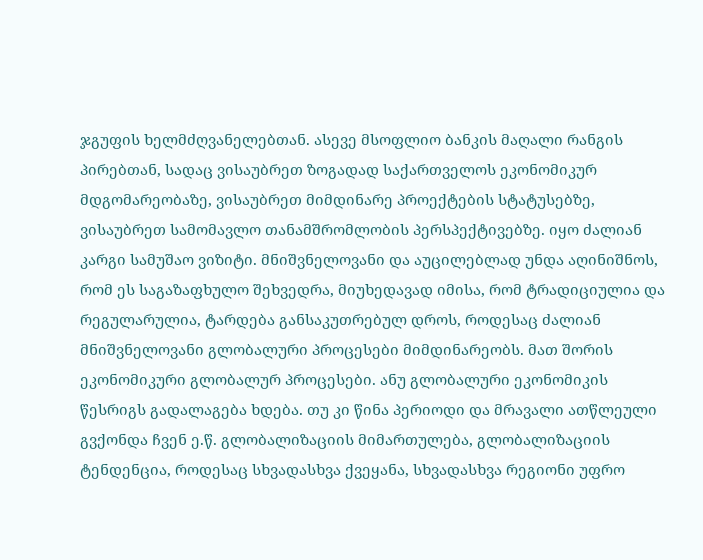ჯგუფის ხელმძღვანელებთან. ასევე მსოფლიო ბანკის მაღალი რანგის პირებთან, სადაც ვისაუბრეთ ზოგადად საქართველოს ეკონომიკურ მდგომარეობაზე, ვისაუბრეთ მიმდინარე პროექტების სტატუსებზე, ვისაუბრეთ სამომავლო თანამშრომლობის პერსპექტივებზე. იყო ძალიან კარგი სამუშაო ვიზიტი. მნიშვნელოვანი და აუცილებლად უნდა აღინიშნოს, რომ ეს საგაზაფხულო შეხვედრა, მიუხედავად იმისა, რომ ტრადიციულია და რეგულარულია, ტარდება განსაკუთრებულ დროს, როდესაც ძალიან მნიშვნელოვანი გლობალური პროცესები მიმდინარეობს. მათ შორის ეკონომიკური გლობალურ პროცესები. ანუ გლობალური ეკონომიკის წესრიგს გადალაგება ხდება. თუ კი წინა პერიოდი და მრავალი ათწლეული გვქონდა ჩვენ ე.წ. გლობალიზაციის მიმართულება, გლობალიზაციის ტენდენცია, როდესაც სხვადასხვა ქვეყანა, სხვადასხვა რეგიონი უფრო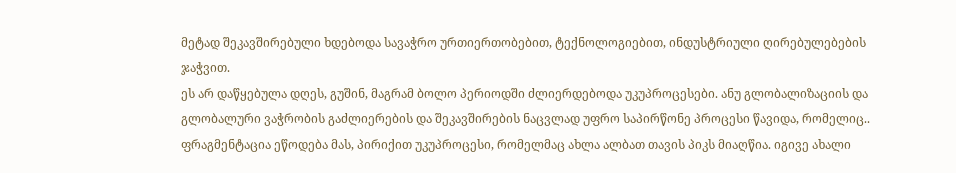მეტად შეკავშირებული ხდებოდა სავაჭრო ურთიერთობებით, ტექნოლოგიებით, ინდუსტრიული ღირებულებების ჯაჭვით.
ეს არ დაწყებულა დღეს, გუშინ, მაგრამ ბოლო პერიოდში ძლიერდებოდა უკუპროცესები. ანუ გლობალიზაციის და გლობალური ვაჭრობის გაძლიერების და შეკავშირების ნაცვლად უფრო საპირწონე პროცესი წავიდა, რომელიც.. ფრაგმენტაცია ეწოდება მას, პირიქით უკუპროცესი, რომელმაც ახლა ალბათ თავის პიკს მიაღწია. იგივე ახალი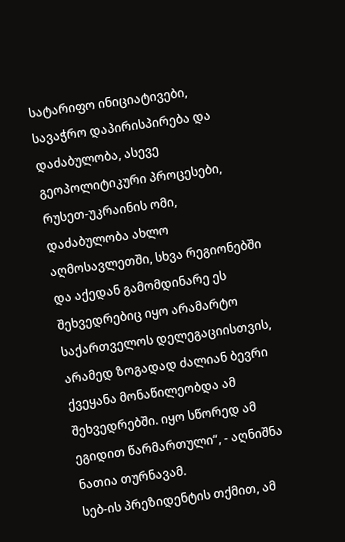სატარიფო ინიციატივები, სავაჭრო დაპირისპირება და დაძაბულობა, ასევე გეოპოლიტიკური პროცესები, რუსეთ-უკრაინის ომი, დაძაბულობა ახლო აღმოსავლეთში, სხვა რეგიონებში და აქედან გამომდინარე ეს შეხვედრებიც იყო არამარტო საქართველოს დელეგაციისთვის, არამედ ზოგადად ძალიან ბევრი ქვეყანა მონაწილეობდა ამ შეხვედრებში. იყო სწორედ ამ ეგიდით წარმართული“, - აღნიშნა ნათია თურნავამ.
სებ-ის პრეზიდენტის თქმით, ამ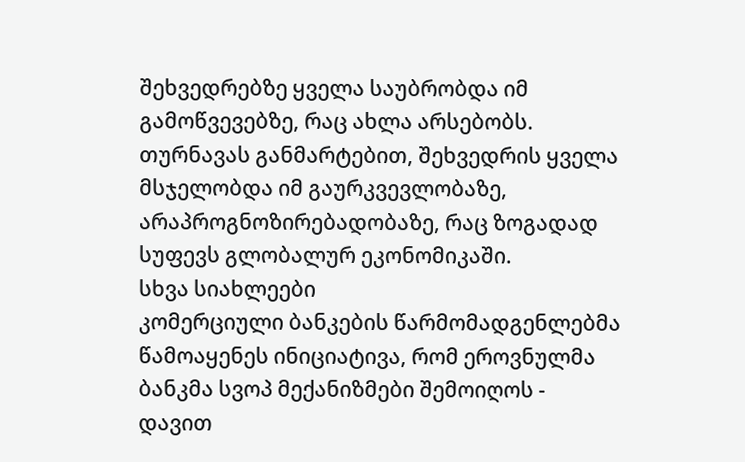შეხვედრებზე ყველა საუბრობდა იმ გამოწვევებზე, რაც ახლა არსებობს. თურნავას განმარტებით, შეხვედრის ყველა მსჯელობდა იმ გაურკვევლობაზე, არაპროგნოზირებადობაზე, რაც ზოგადად სუფევს გლობალურ ეკონომიკაში.
სხვა სიახლეები
კომერციული ბანკების წარმომადგენლებმა წამოაყენეს ინიციატივა, რომ ეროვნულმა ბანკმა სვოპ მექანიზმები შემოიღოს - დავით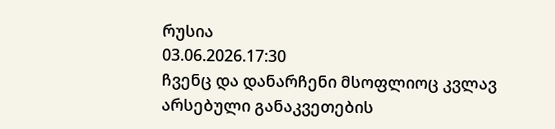რუსია
03.06.2026.17:30
ჩვენც და დანარჩენი მსოფლიოც კვლავ არსებული განაკვეთების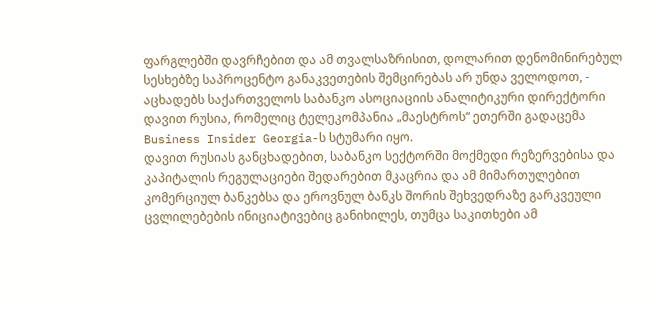ფარგლებში დავრჩებით და ამ თვალსაზრისით, დოლარით დენომინირებულ სესხებზე საპროცენტო განაკვეთების შემცირებას არ უნდა ველოდოთ, - აცხადებს საქართველოს საბანკო ასოციაციის ანალიტიკური დირექტორი დავით რუსია, რომელიც ტელეკომპანია „მაესტროს“ ეთერში გადაცემა Business Insider Georgia-ს სტუმარი იყო.
დავით რუსიას განცხადებით, საბანკო სექტორში მოქმედი რეზერვებისა და კაპიტალის რეგულაციები შედარებით მკაცრია და ამ მიმართულებით კომერციულ ბანკებსა და ეროვნულ ბანკს შორის შეხვედრაზე გარკვეული ცვლილებების ინიციატივებიც განიხილეს, თუმცა საკითხები ამ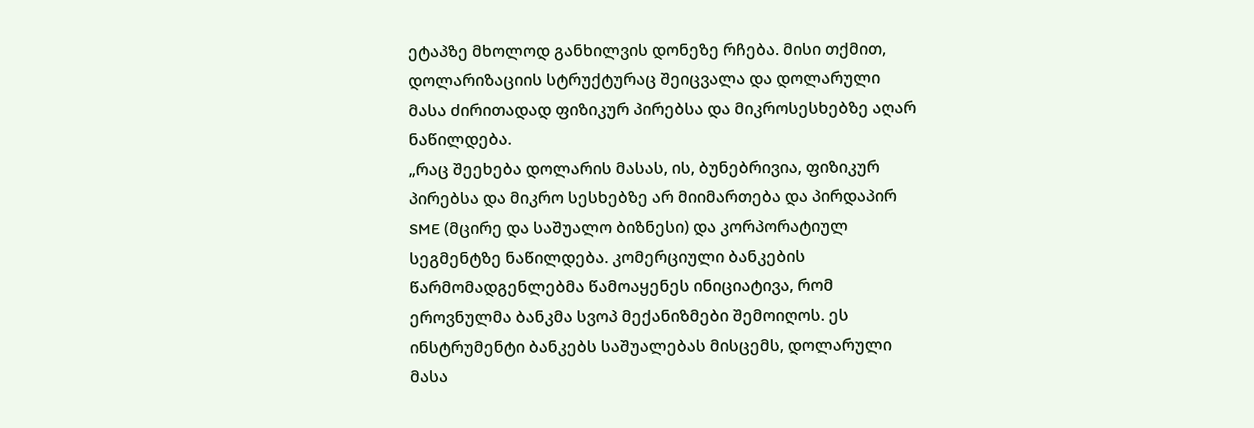ეტაპზე მხოლოდ განხილვის დონეზე რჩება. მისი თქმით, დოლარიზაციის სტრუქტურაც შეიცვალა და დოლარული მასა ძირითადად ფიზიკურ პირებსა და მიკროსესხებზე აღარ ნაწილდება.
„რაც შეეხება დოლარის მასას, ის, ბუნებრივია, ფიზიკურ პირებსა და მიკრო სესხებზე არ მიიმართება და პირდაპირ SME (მცირე და საშუალო ბიზნესი) და კორპორატიულ სეგმენტზე ნაწილდება. კომერციული ბანკების წარმომადგენლებმა წამოაყენეს ინიციატივა, რომ ეროვნულმა ბანკმა სვოპ მექანიზმები შემოიღოს. ეს ინსტრუმენტი ბანკებს საშუალებას მისცემს, დოლარული მასა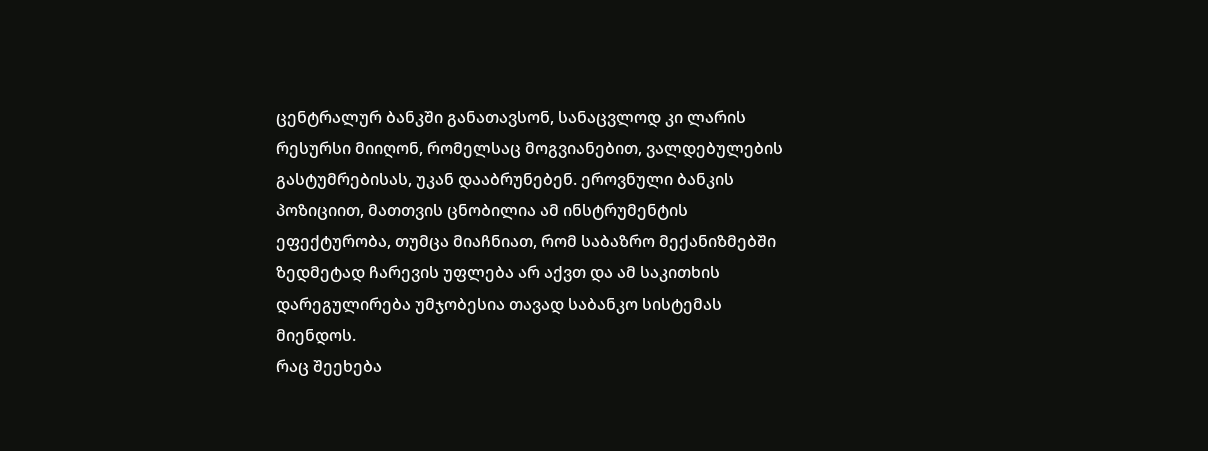ცენტრალურ ბანკში განათავსონ, სანაცვლოდ კი ლარის რესურსი მიიღონ, რომელსაც მოგვიანებით, ვალდებულების გასტუმრებისას, უკან დააბრუნებენ. ეროვნული ბანკის პოზიციით, მათთვის ცნობილია ამ ინსტრუმენტის ეფექტურობა, თუმცა მიაჩნიათ, რომ საბაზრო მექანიზმებში ზედმეტად ჩარევის უფლება არ აქვთ და ამ საკითხის დარეგულირება უმჯობესია თავად საბანკო სისტემას მიენდოს.
რაც შეეხება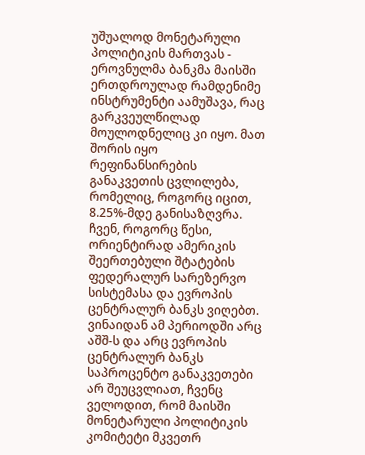უშუალოდ მონეტარული პოლიტიკის მართვას - ეროვნულმა ბანკმა მაისში ერთდროულად რამდენიმე ინსტრუმენტი აამუშავა, რაც გარკვეულწილად მოულოდნელიც კი იყო. მათ შორის იყო რეფინანსირების განაკვეთის ცვლილება, რომელიც, როგორც იცით, 8.25%-მდე განისაზღვრა. ჩვენ, როგორც წესი, ორიენტირად ამერიკის შეერთებული შტატების ფედერალურ სარეზერვო სისტემასა და ევროპის ცენტრალურ ბანკს ვიღებთ. ვინაიდან ამ პერიოდში არც აშშ-ს და არც ევროპის ცენტრალურ ბანკს საპროცენტო განაკვეთები არ შეუცვლიათ, ჩვენც ველოდით, რომ მაისში მონეტარული პოლიტიკის კომიტეტი მკვეთრ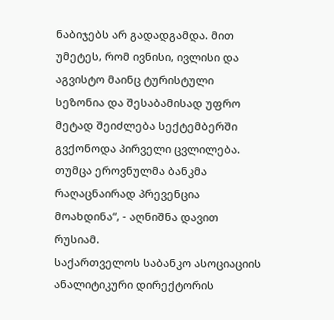ნაბიჯებს არ გადადგამდა. მით უმეტეს, რომ ივნისი, ივლისი და აგვისტო მაინც ტურისტული სეზონია და შესაბამისად უფრო მეტად შეიძლება სექტემბერში გვქონოდა პირველი ცვლილება. თუმცა ეროვნულმა ბანკმა რაღაცნაირად პრევენცია მოახდინა“, - აღნიშნა დავით რუსიამ.
საქართველოს საბანკო ასოციაციის ანალიტიკური დირექტორის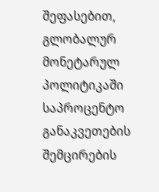შეფასებით, გლობალურ მონეტარულ პოლიტიკაში საპროცენტო განაკვეთების შემცირების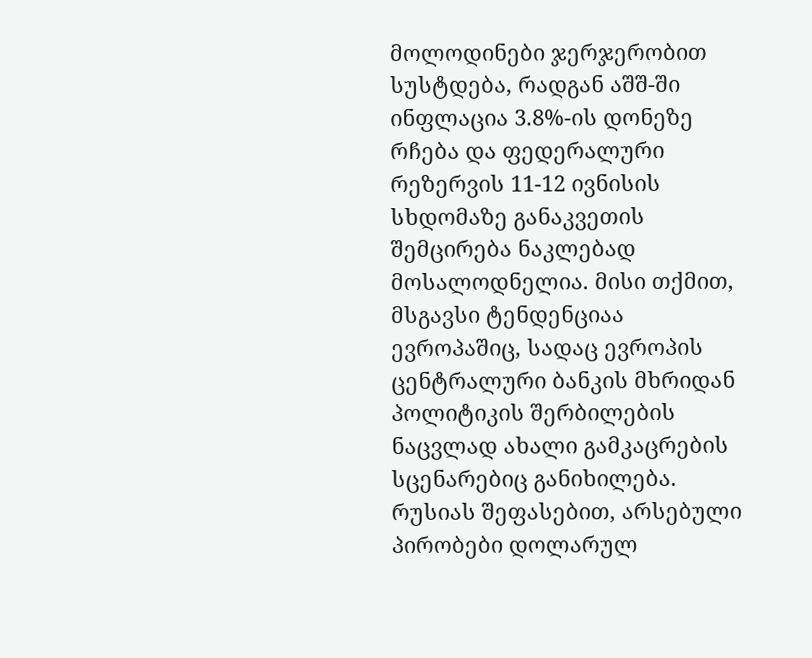მოლოდინები ჯერჯერობით სუსტდება, რადგან აშშ-ში ინფლაცია 3.8%-ის დონეზე რჩება და ფედერალური რეზერვის 11-12 ივნისის სხდომაზე განაკვეთის შემცირება ნაკლებად მოსალოდნელია. მისი თქმით, მსგავსი ტენდენციაა ევროპაშიც, სადაც ევროპის ცენტრალური ბანკის მხრიდან პოლიტიკის შერბილების ნაცვლად ახალი გამკაცრების სცენარებიც განიხილება. რუსიას შეფასებით, არსებული პირობები დოლარულ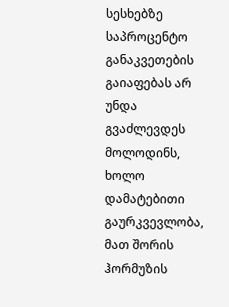სესხებზე საპროცენტო განაკვეთების გაიაფებას არ უნდა გვაძლევდეს მოლოდინს, ხოლო დამატებითი გაურკვევლობა, მათ შორის ჰორმუზის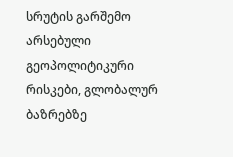სრუტის გარშემო არსებული გეოპოლიტიკური რისკები, გლობალურ ბაზრებზე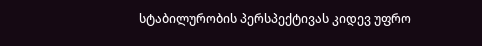სტაბილურობის პერსპექტივას კიდევ უფრო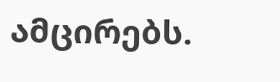ამცირებს.